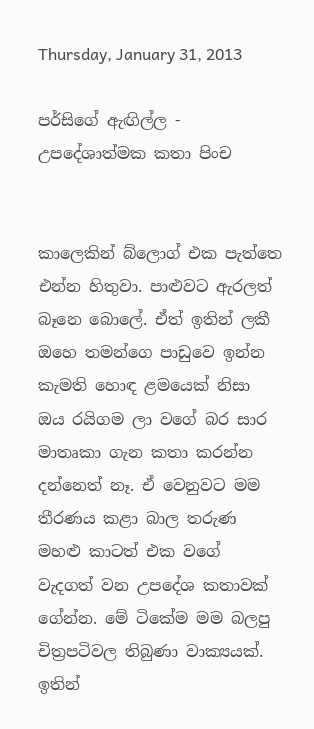Thursday, January 31, 2013

පර්සිගේ ඇඟිල්ල - උපදේශාත්මක කතා පිංච


කාලෙකින් බ්ලොග් එක පැත්තෙ එන්න හිතුවා. පාළුවට ඇරලත් බෑනෙ බොලේ. ඒත් ඉතින් ලකී ඔහෙ තමන්ගෙ පාඩුවෙ ඉන්න කැමති හොඳ ළමයෙක් නිසා ඔය රයිගම ලා වගේ බර සාර මාතෘකා ගැන කතා කරන්න දන්නෙත් නෑ. ඒ වෙනුවට මම තීරණය කළා බාල තරුණ මහළු කාටත් එක වගේ වැදගත් වන උපදේශ කතාවක් ගේන්න. මේ ටිකේම මම බලපු චිත්‍රපටිවල තිබුණා වාක්‍යයක්. ඉතින්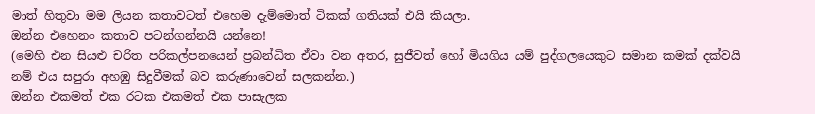මාත් හිතුවා මම ලියන කතාවටත් එහෙම දැම්මොත් ටිකක් ගතියක් එයි කියලා.
ඔන්න එහෙනං කතාව පටන්ගන්නයි යන්නෙ!
(මෙහි එන සියළු චරිත පරිකල්පනයෙන් ප්‍රබන්ධිත ඒවා වන අතර, සුජීවත් හෝ මියගිය යම් පුද්ගලයෙකුට සමාන කමක් දක්වයි නම් එය සපුරා අහඹු සිදුවීමක් බව කරුණාවෙන් සලකන්න.)
ඔන්න එකමත් එක රටක එකමත් එක පාසැලක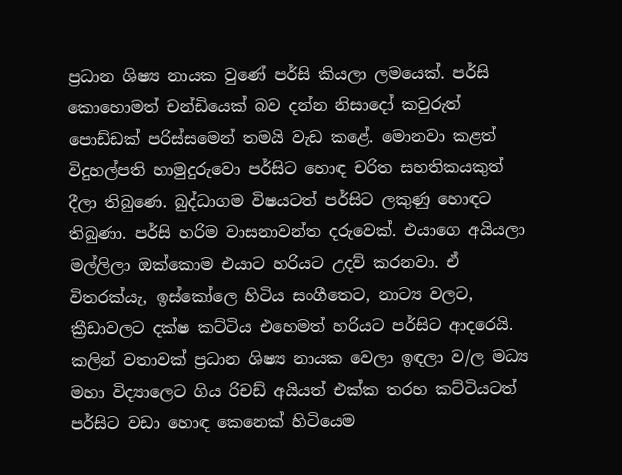ප්‍රධාන ශිෂ්‍ය නායක වුණේ පර්සි කියලා ලමයෙක්. පර්සි කොහොමත් චන්ඩියෙක් බව දන්න නිසාදෝ කවුරුත් පොඩ්ඩක් පරිස්සමෙන් තමයි වැඩ කළේ. මොනවා කළත් විදුහල්පති හාමුදුරුවො පර්සිට හොඳ චරිත සහතිකයකුත් දීලා තිබුණෙ. බුද්ධාගම විෂයටත් පර්සිට ලකුණු හොඳට තිබුණා. පර්සි හරිම වාසනාවන්ත දරුවෙක්. එයාගෙ අයියලා මල්ලිලා ඔක්කොම එයාට හරියට උදව් කරනවා. ඒ විතරක්යැ, ඉස්කෝලෙ හිටිය සංගීතෙට, නාට්‍ය වලට, ක්‍රීඩාවලට දක්ෂ කට්ටිය එහෙමත් හරියට පර්සිට ආදරෙයි. කලින් වතාවක් ප්‍රධාන ශිෂ්‍ය නායක වෙලා ඉඳලා ව/ල මධ්‍ය මහා විද්‍යාලෙට ගිය රිචඩ් අයියත් එක්ක තරහ කට්ටියටත් පර්සිට වඩා හොඳ කෙනෙක් හිටියෙම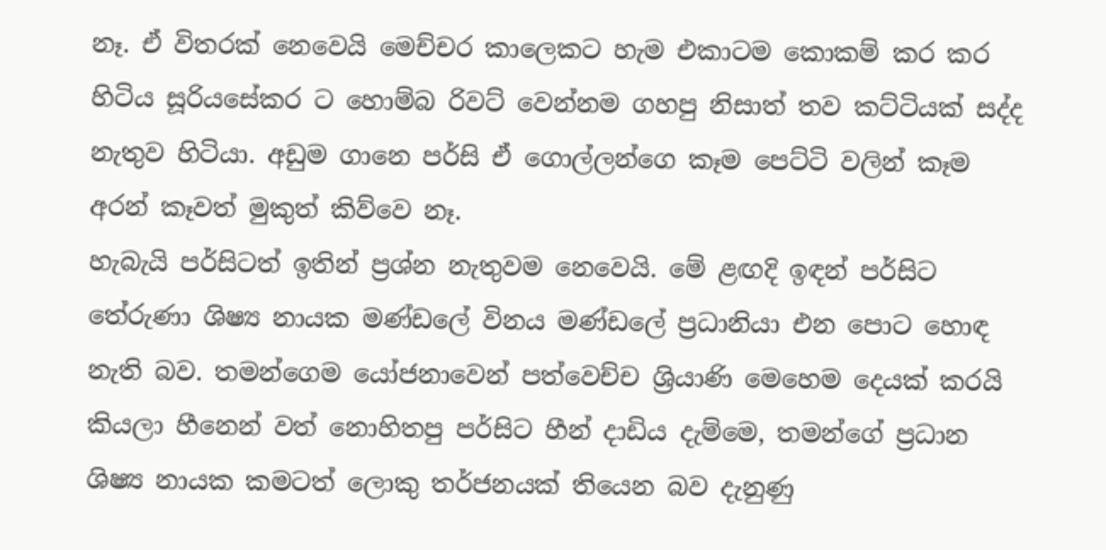නෑ. ඒ විතරක් නෙවෙයි මෙච්චර කාලෙකට හැම එකාටම කොකම් කර කර හිටිය සූරියසේකර ට හොම්බ රිවට් වෙන්නම ගහපු නිසාත් තව කට්ටියක් සද්ද නැතුව හිටියා. අඩුම ගානෙ පර්සි ඒ ගොල්ලන්ගෙ කෑම පෙට්ටි වලින් කෑම අරන් කෑවත් මුකුත් කිව්වෙ නෑ.
හැබැයි පර්සිටත් ඉතින් ප්‍රශ්න නැතුවම නෙවෙයි. මේ ළඟදි ඉඳන් පර්සිට තේරුණා ශිෂ්‍ය නායක මණ්ඩලේ විනය මණ්ඩලේ ප්‍රධානියා එන පොට හොඳ නැති බව. තමන්ගෙම යෝජනාවෙන් පත්වෙච්ච ශ්‍රියාණි මෙහෙම දෙයක් කරයි කියලා හීනෙන් වත් නොහිතපු පර්සිට හීන් දාඩිය දැම්මෙ, තමන්ගේ ප්‍රධාන ශිෂ්‍ය නායක කමටත් ලොකු තර්ජනයක් තියෙන බව දැනුණු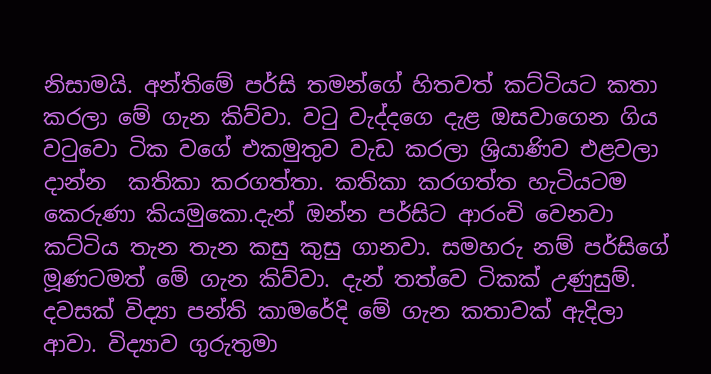නිසාමයි. අන්තිමේ පර්සි තමන්ගේ හිතවත් කට්ටියට කතා කරලා මේ ගැන කිව්වා. වටු වැද්දගෙ දැළ ඔසවාගෙන ගිය වටුවො ටික වගේ එකමුතුව වැඩ කරලා ශ්‍රියාණිව එළවලා දාන්න  කතිකා කරගත්තා. කතිකා කරගත්ත හැටියටම කෙරුණා කියමුකො.දැන් ඔන්න පර්සිට ආරංචි වෙනවා කට්ටිය තැන තැන කසු කුසු ගානවා. සමහරු නම් පර්සිගේ මූණටමත් මේ ගැන කිව්වා. දැන් තත්වෙ ටිකක් උණුසුම්. දවසක් විද්‍යා පන්ති කාමරේදි මේ ගැන කතාවක් ඇදිලා ආවා. විද්‍යාව ගුරුතුමා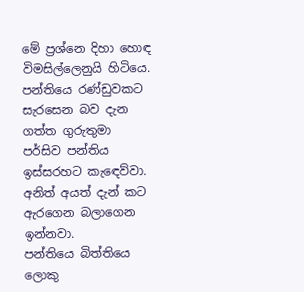මේ ප්‍රශ්නෙ දිහා හොඳ විමසිල්ලෙනුයි හිටියෙ. පන්තියෙ රණ්ඩුවකට සැරසෙන බව දැන ගත්ත ගුරුතුමා පර්සිව පන්තිය ඉස්සරහට කැඳෙව්වා. අනිත් අයත් දැන් කට ඇරගෙන බලාගෙන ඉන්නවා.
පන්තියෙ බිත්තියෙ ලොකු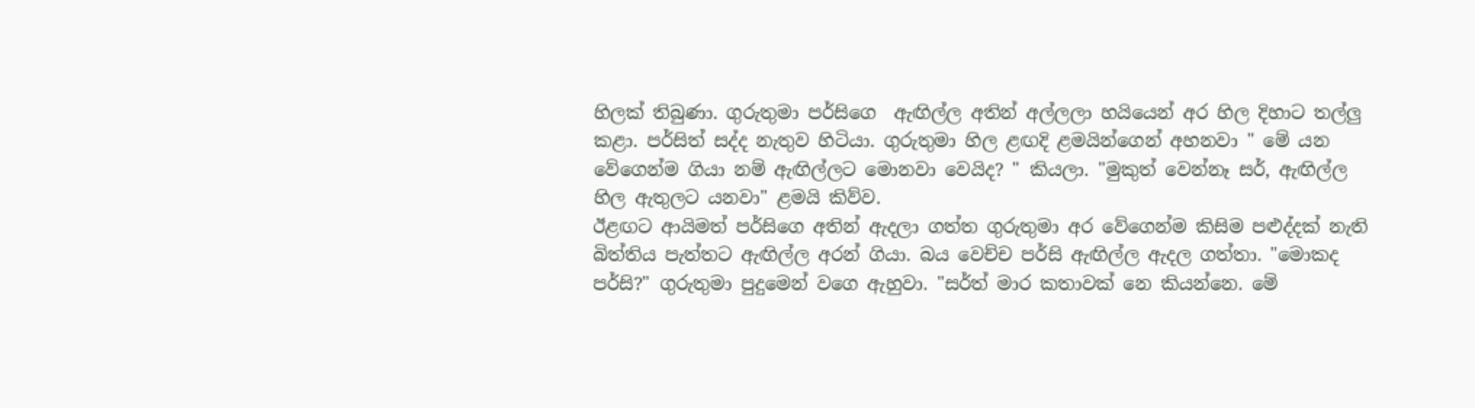හිලක් තිබුණා. ගුරුතුමා පර්සිගෙ  ඇඟිල්ල අතින් අල්ලලා හයියෙන් අර හිල දිහාට තල්ලු කළා. පර්සිත් සද්ද නැතුව හිටියා. ගුරුතුමා හිල ළඟදි ළමයින්ගෙන් අහනවා " මේ යන වේගෙන්ම ගියා නම් ඇඟිල්ලට මොනවා වෙයිද? " කියලා. "මුකුත් වෙන්නෑ සර්, ඇඟිල්ල හිල ඇතුලට යනවා" ළමයි කිව්ව.
ඊළඟට ආයිමත් පර්සිගෙ අතින් ඇදලා ගත්ත ගුරුතුමා අර වේගෙන්ම කිසිම පළුද්දක් නැති බිත්තිය පැත්තට ඇඟිල්ල අරන් ගියා. බය වෙච්ච පර්සි ඇඟිල්ල ඇදල ගත්තා. "මොකද පර්සි?" ගුරුතුමා පුදුමෙන් වගෙ ඇහුවා. "සර්ත් මාර කතාවක් නෙ කියන්නෙ. මේ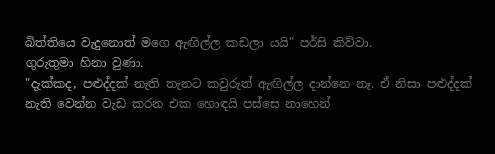බිත්තියෙ වැදුනොත් මගෙ ඇඟිල්ල කඩලා යයි" පර්සි කිව්වා.
ගුරුතුමා හිනා වුණා.
"දැක්කද, පළුද්දක් නැති තැනට කවුරුත් ඇඟිල්ල දාන්නෙ නෑ. ඒ නිසා පළුද්දක් නැති වෙන්න වැඩ කරන එක හොඳයි පස්සෙ නාහෙන්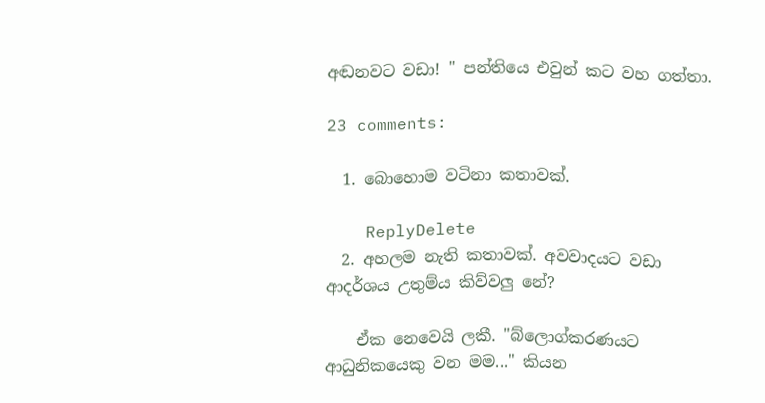අඬනවට වඩා! " පන්තියෙ එවුන් කට වහ ගත්තා.

23 comments:

  1. බොහොම වටිනා කතාවක්.

    ReplyDelete
  2. අහලම නැති කතාවක්. අවවාදයට වඩා ආදර්ශය උතුම්ය කිව්වලු නේ?

    ඒක නෙවෙයි ලකී. "බ්ලොග්කරණයට ආධුනිකයෙකු වන මම..." කියන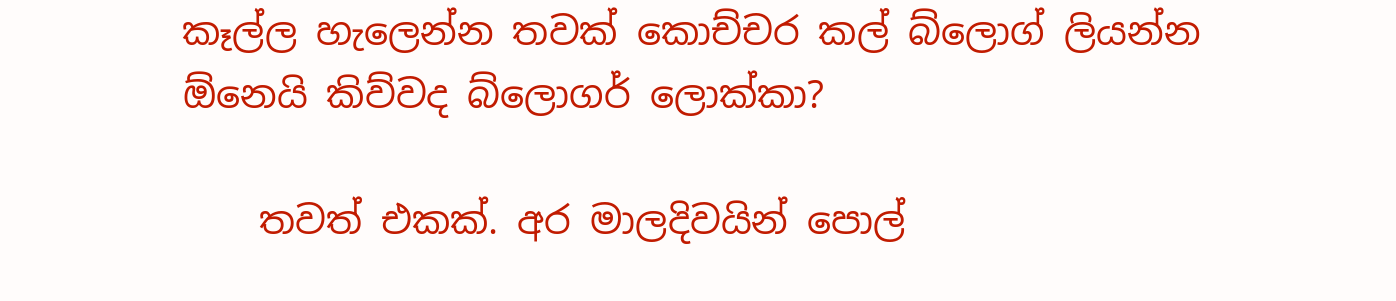කෑල්ල හැලෙන්න තවක් කොච්චර කල් බ්ලොග් ලියන්න ඕනෙයි කිව්වද බ්ලොගර් ලොක්කා?

    තවත් එකක්. අර මාලදිවයින් පොල්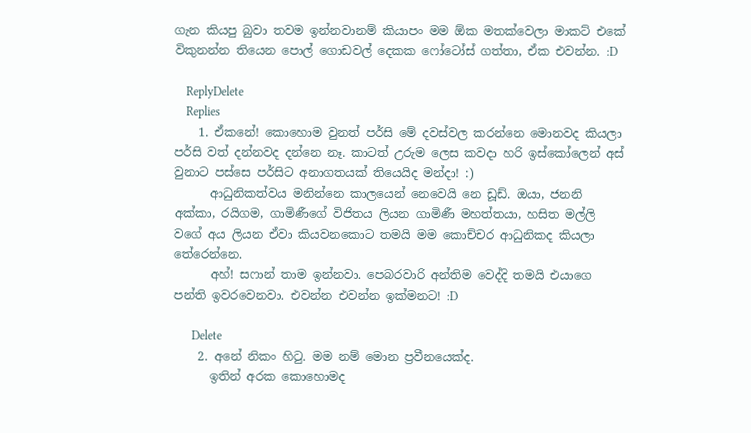ගැන කියපු බුවා තවම ඉන්නවානම් කියාපං මම ඕක මතක්වෙලා මාකට් එකේ විකුනන්න තියෙන පොල් ගොඩවල් දෙකක ෆෝටෝස් ගත්තා, ඒක එවන්න. :D

    ReplyDelete
    Replies
    1. ඒකනේ! කොහොම වුනත් පර්සි මේ දවස්වල කරන්නෙ මොනවද කියලා පර්සි වත් දන්නවද දන්නෙ නෑ. කාටත් උරුම ලෙස කවදා හරි ඉස්කෝලෙන් අස් වුනාට පස්සෙ පර්සිට අනාගතයක් තියෙයිද මන්දා! :)
      ආධුනිකත්වය මනින්නෙ කාලයෙන් නෙවෙයි නෙ ඩූඩ්. ඔයා, ජනනි අක්කා, රයිගම, ගාමිණීගේ විජිතය ලියන ගාමිණී මහත්තයා, හසිත මල්ලි වගේ අය ලියන ඒවා කියවනකොට තමයි මම කොච්චර ආධුනිකද කියලා තේරෙන්නෙ.
      අහ්! සෆාන් තාම ඉන්නවා. පෙබරවාරි අන්තිම වෙද්දි තමයි එයාගෙ පන්ති ඉවරවෙනවා. එවන්න එවන්න ඉක්මනට! :D

      Delete
    2. අනේ නිකං හි‍ටු. මම නම් මොන ප්‍රවීනයෙක්ද.
      ඉතින් අරක කොහොමද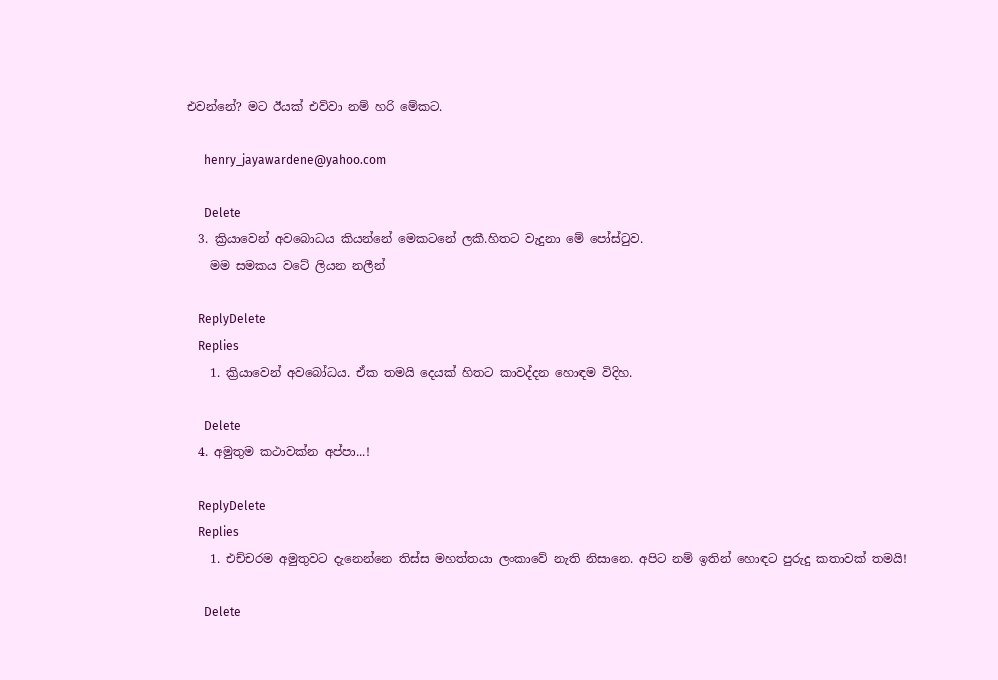එවන්නේ? මට ඊයක් එව්වා නම් හරි මේකට.

      henry_jayawardene@yahoo.com

      Delete
  3. ක්‍රියාවෙන් අවබොධය කියන්නේ මෙකටනේ ලකී.හිතට වැදුනා මේ පෝස්ටුව.
    මම සමකය වටේ ලියන නලීන්

    ReplyDelete
    Replies
    1. ක්‍රියාවෙන් අවබෝධය. ඒක තමයි දෙයක් හිතට කාවද්දන හොඳම විදිහ.

      Delete
  4. අමුතුම කථාවක්න අප්පා...!

    ReplyDelete
    Replies
    1. එච්චරම අමුතුවට දැනෙන්නෙ තිස්ස මහත්තයා ලංකාවේ නැති නිසානෙ. අපිට නම් ඉතින් හොඳට පුරුදු කතාවක් තමයි!

      Delete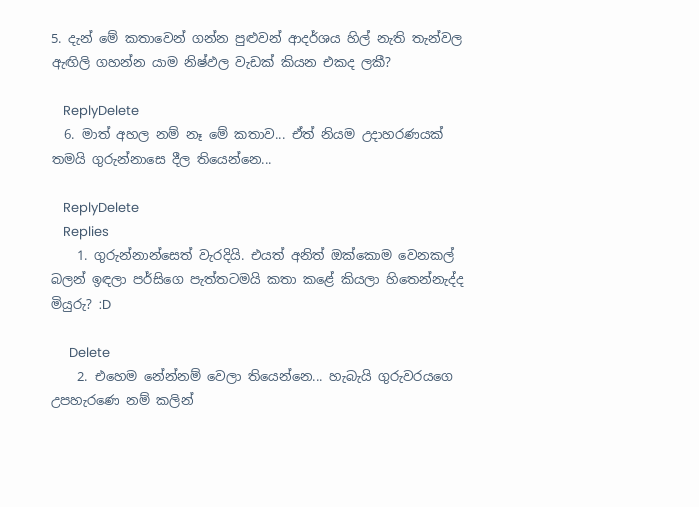5. දැන් මේ කතාවෙන් ගන්න පුළුවන් ආදර්ශය හිල් නැති තැන්වල ඇඟිලි ගහන්න යාම නිෂ්ඵල වැඩක් කියන එකද ලකී?

    ReplyDelete
  6. මාත් අහල නම් නෑ මේ කතාව... ඒත් නියම උදාහරණයක් තමයි ගුරුන්නාසෙ දීල තියෙන්නෙ...

    ReplyDelete
    Replies
    1. ගුරුන්නාන්සෙත් වැරදියි. එයත් අනිත් ඔක්කොම වෙනකල් බලන් ඉඳලා පර්සිගෙ පැත්තටමයි කතා කළේ කියලා හිතෙන්නැද්ද මියුරු? :D

      Delete
    2. එහෙම නේන්නම් වෙලා තියෙන්නෙ... හැබැයි ගුරුවරයගෙ උපහැරණෙ නම් කලින්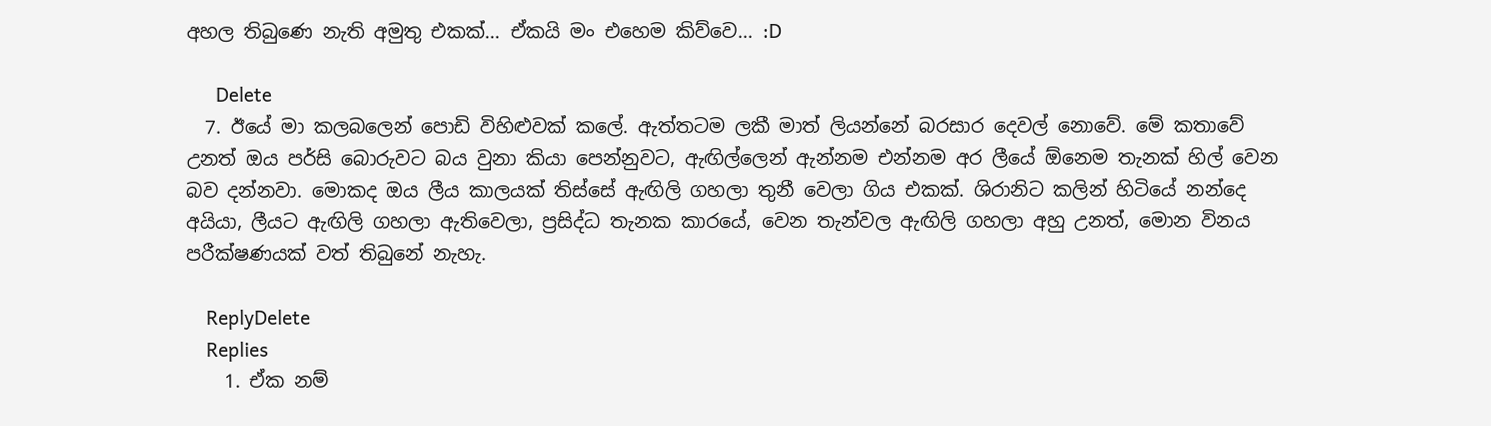අහල තිබුණෙ නැති අමුතු එකක්... ඒකයි මං එහෙම කිව්වෙ... :D

      Delete
  7. ඊයේ මා කලබලෙන් පොඩි විහිළුවක් කලේ. ඇත්තටම ලකී මාත් ලියන්නේ බරසාර දෙවල් නොවේ. මේ කතාවේ උනත් ඔය පර්සි බොරුවට බය වුනා කියා පෙන්නුවට, ඇඟිල්ලෙන් ඇන්නම එන්නම අර ලීයේ ඕනෙම තැනක් හිල් වෙන බව දන්නවා. මොකද ඔය ලීය කාලයක් තිස්සේ ඇඟිලි ගහලා තුනී වෙලා ගිය එකක්. ශිරානිට කලින් හිටියේ නන්දෙ අයියා, ලීයට ඇඟිලි ගහලා ඇතිවෙලා, ප්‍රසිද්ධ තැනක කාරයේ, වෙන තැන්වල ඇඟිලි ගහලා අහු උනත්, මොන විනය පරීක්ෂණයක් වත් තිබුනේ නැහැ.

    ReplyDelete
    Replies
    1. ඒක නම්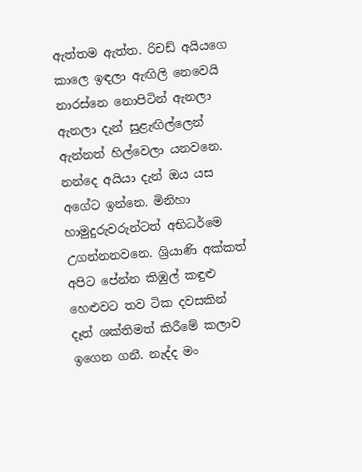ඇත්තම ඇත්ත. රිචඩ් අයියගෙ කාලෙ ඉඳලා ඇඟිලි නෙවෙයි නාරස්නෙ නොපිටින් ඇනලා ඇනලා දැන් සුළැඟිල්ලෙන් ඇන්නත් හිල්වෙලා යනවනෙ. නන්දෙ අයියා දැන් ඔය යස අගේට ඉන්නෙ. මිනිහා හාමුදුරුවරුන්ටත් අභිධර්මෙ උගන්නනවනෙ. ශ්‍රියාණි අක්කත් අපිට පේන්න කිඹුල් කඳුළු හෙළුවට තව ටික දවසකින් දෑත් ශක්තිමත් කිරීමේ කලාව ඉගෙන ගනී. නැද්ද මං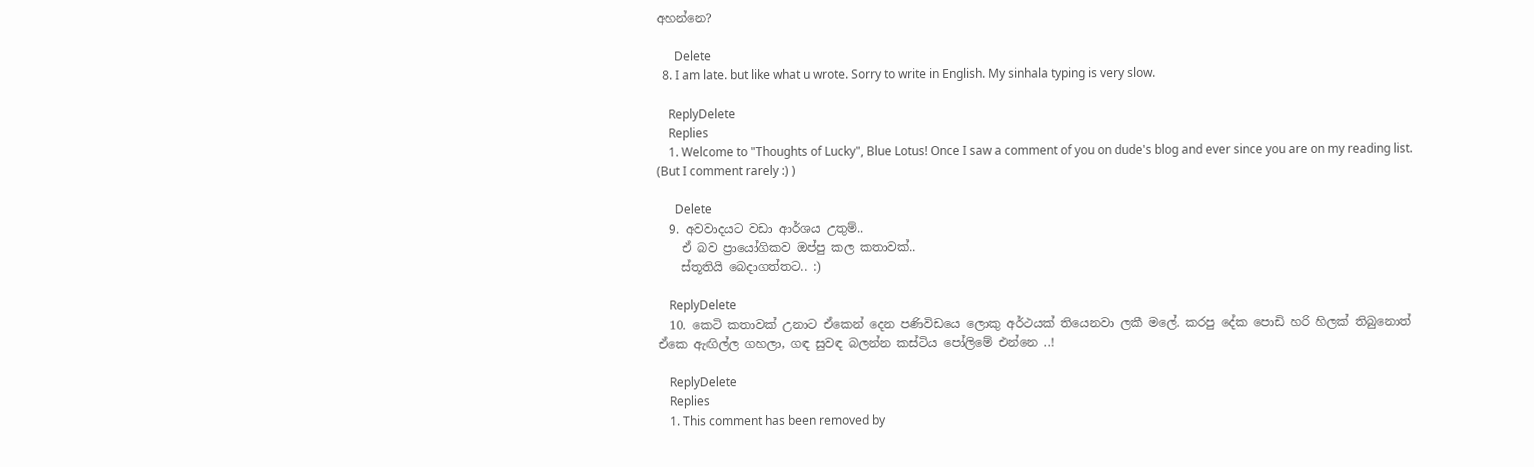අහන්නෙ?

      Delete
  8. I am late. but like what u wrote. Sorry to write in English. My sinhala typing is very slow.

    ReplyDelete
    Replies
    1. Welcome to "Thoughts of Lucky", Blue Lotus! Once I saw a comment of you on dude's blog and ever since you are on my reading list. (But I comment rarely :) )

      Delete
  9. අවවාදයට වඩා ආර්ශය උතුම්..
    ඒ බව ප්‍රායෝගිකව ඔප්පු කල කතාවක්..
    ස්තූතියි බෙදාගත්තට.. :)

    ReplyDelete
  10. කෙටි කතාවක් උනාට ඒකෙන් දෙන පණිවිඩයෙ ලොකු අර්ථයක් තියෙනවා ලකී මලේ. කරපු දේක පොඩි හරි හිලක් තිබුනොත් ඒකෙ ඇඟිල්ල ගහලා, ගඳ සුවඳ බලන්න කස්ටිය පෝලිමේ එන්නෙ ..!

    ReplyDelete
    Replies
    1. This comment has been removed by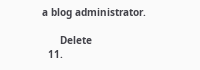a blog administrator.

      Delete
  11.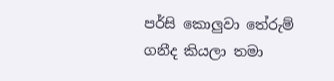පර්සි කොලුවා තේරුම් ගනීද කියලා තමා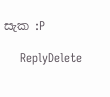සැක :P

    ReplyDelete